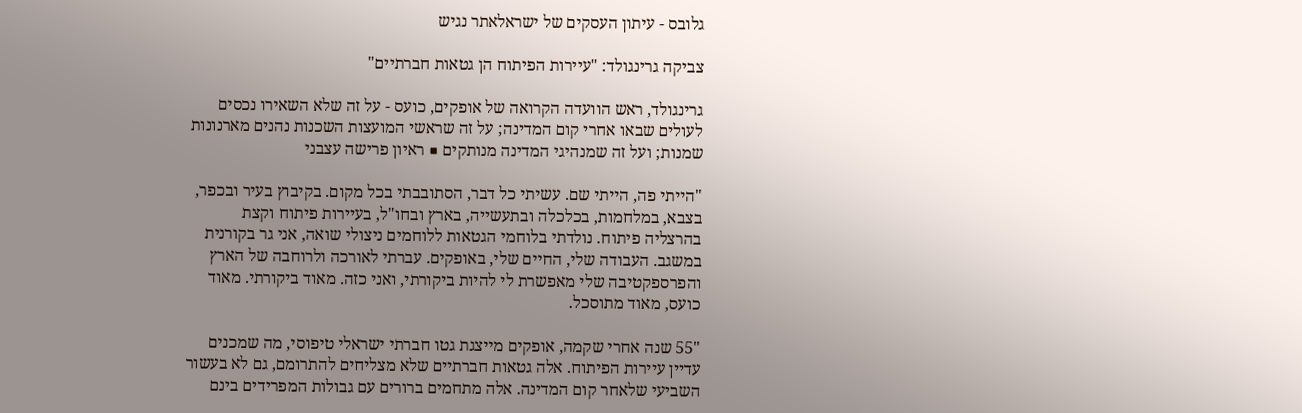גלובס - עיתון העסקים של ישראלאתר נגיש

צביקה גרינגולד: "עיירות הפיתוח הן גטאות חברתיים"

גרינגולד, ראש הוועדה הקרואה של אופקים, כועס - על זה שלא השאירו נכסים לעולים שבאו אחרי קום המדינה; על זה שראשי המועצות השכנות נהנים מארנונות שמנות; ועל זה שמנהיגי המדינה מנותקים ■ ראיון פרישה עצבני

"הייתי פה, הייתי שם. עשיתי כל דבר, הסתובבתי בכל מקום. בקיבוץ בעיר ובכפר, בצבא, במלחמות, בכלכלה ובתעשייה, בארץ ובחו"ל, בעיירות פיתוח וקצת בהרצליה פיתוח. נולדתי בלוחמי הגטאות ללוחמים ניצולי שואה, אני גר בקורנית במשגב. העבודה שלי, החיים שלי, באופקים. עברתי לאורכה ולרוחבה של הארץ והפרספקטיבה שלי מאפשרת לי להיות ביקורתי, ואני כזה. מאוד ביקורתי. מאוד כועס, מאוד מתוסכל.

"55 שנה אחרי שקמה, אופקים מייצגת גטו חברתי ישראלי טיפוסי, מה שמכנים עדיין עיירות הפיתוח. אלה גטאות חברתיים שלא מצליחים להתרומם, גם לא בעשור השביעי שלאחר קום המדינה. אלה מתחמים ברורים עם גבולות המפרידים בינם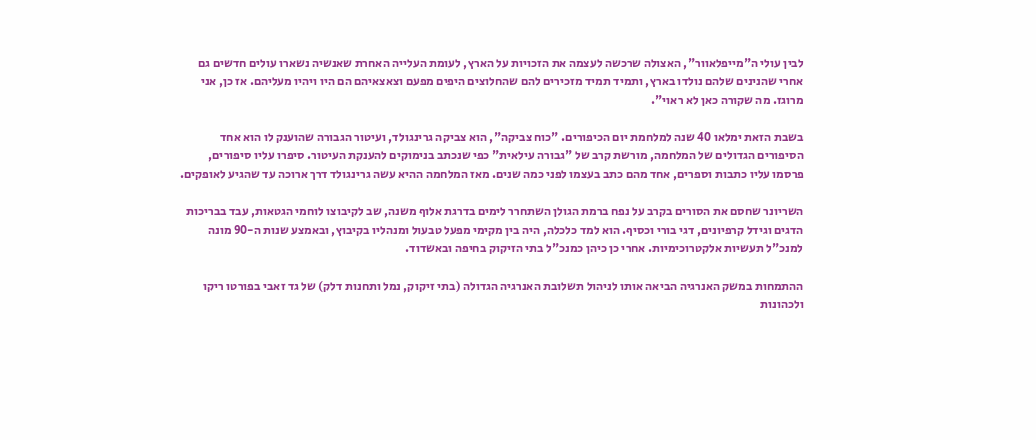לבין עולי ה"מייפלאוור", האצולה שרכשה לעצמה את הזכויות על הארץ, לעומת העלייה האחרת שאנשיה נשארו עולים חדשים גם אחרי שהנינים שלהם נולדו בארץ, ותמיד תמיד מזכירים להם שהחלוצים היפים מפעם וצאצאיהם הם היו ויהיו מעליהם. אז כן, אני מרוגז. מה שקורה כאן לא ראוי".

בשבת הזאת ימלאו 40 שנה למלחמת יום הכיפורים. "כוח צביקה", הוא צביקה גרינגולד, ועיטור הגבורה שהוענק לו הוא אחד הסיפורים הגדולים של המלחמה, מורשת קרב של "גבורה עילאית" כפי שנכתב בנימוקים להענקת העיטור. סיפרו עליו סיפורים, פרסמו עליו כתבות וספרים, אחד מהם כתב בעצמו לפני כמה שנים. מאז המלחמה ההיא עשה גרינגולד דרך ארוכה עד שהגיע לאופקים.

השריונר שחסם את הסורים בקרב על נפח ברמת הגולן השתחרר לימים בדרגת אלוף משנה, שב לקיבוצו לוחמי הגטאות, עבד בבריכות הדגים וגידל קרפיונים, דגי בורי וכסיף. הוא למד כלכלה, היה בין מקימי מפעל טבעול ומנהליו בקיבוץ, ובאמצע שנות ה-90 מונה למנכ"ל תעשיות אלקטרוכימיות. אחרי כן כיהן כמנכ"ל בתי הזיקוק בחיפה ובאשדוד.

ההתמחות במשק האנרגיה הביאה אותו לניהול תשלובת האנרגיה הגדולה (בתי זיקוק, נמל ותחנות דלק) של גד זאבי בפורטו ריקו ולכהונות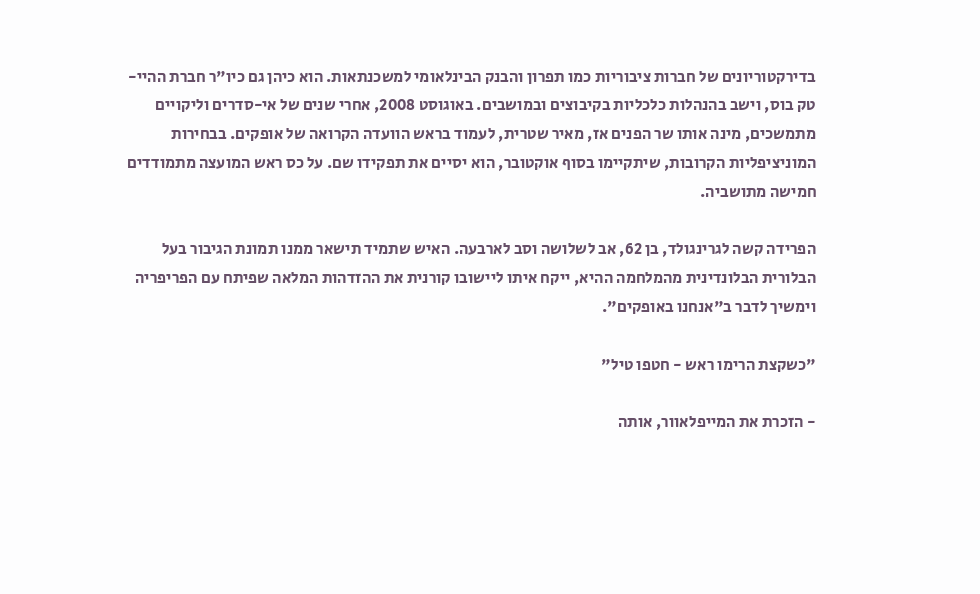בדירקטוריונים של חברות ציבוריות כמו תפרון והבנק הבינלאומי למשכנתאות. הוא כיהן גם כיו"ר חברת ההיי-טק בוס, וישב בהנהלות כלכליות בקיבוצים ובמושבים. באוגוסט 2008, אחרי שנים של אי-סדרים וליקויים מתמשכים, מינה אותו שר הפנים אז, מאיר שטרית, לעמוד בראש הוועדה הקרואה של אופקים. בבחירות המוניציפליות הקרובות, שיתקיימו בסוף אוקטובר, הוא יסיים את תפקידו שם. על כס ראש המועצה מתמודדים חמישה מתושביה.

הפרידה קשה לגרינגולד, בן 62, אב לשלושה וסב לארבעה. האיש שתמיד תישאר ממנו תמונת הגיבור בעל הבלורית הבלונדינית מהמלחמה ההיא, ייקח איתו ליישובו קורנית את ההזדהות המלאה שפיתח עם הפריפריה וימשיך לדבר ב"אנחנו באופקים".

"כשקצת הרימו ראש - חטפו טיל"

- הזכרת את המייפלאוור, אותה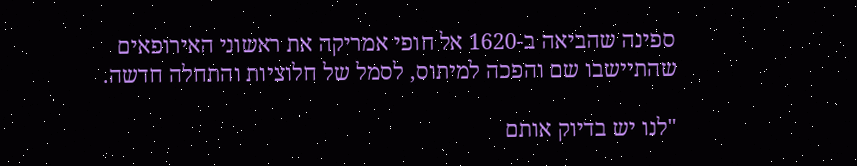ספינה שהביאה ב-1620 אל חופי אמריקה את ראשוני האירופאים שהתיישבו שם והפכה למיתוס, לסמל של חלוציות והתחלה חדשה.

"לנו יש בדיוק אותם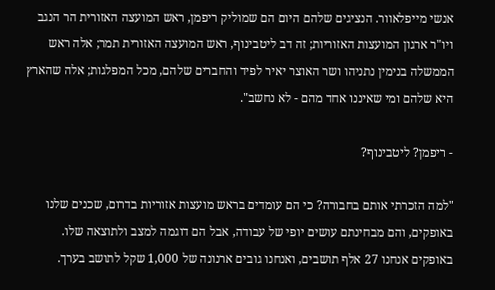אנשי מייפלאוור. הנציגים שלהם היום הם שמוליק ריפמן, ראש המועצה האזורית הר הנגב ויו"ר ארגון המועצות האזוריות; זה דב ליטבינוף, ראש המועצה האזורית תמר; אלה ראש הממשלה בנימין נתניהו ושר האוצר יאיר לפיד והחברים שלהם, מכל המפלגות; אלה שהארץ היא שלהם ומי שאיננו אחד מהם - לא נחשב".

- ריפמן? ליטבינוף?

"למה הזכרתי אותם בחבורה? כי הם עומדים בראש מועצות אזוריות בדרום, שכנים שלנו באופקים, והם מבחינתם עושים יופי של עבודה, אבל הם דוגמה למצב ולתוצאה שלו. באופקים אנחנו 27 אלף תושבים, ואנחנו גובים ארנונה של 1,000 שקל לתושב בערך.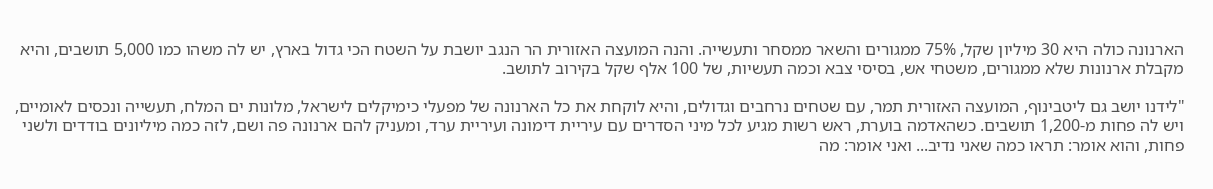הארנונה כולה היא 30 מיליון שקל, 75% ממגורים והשאר ממסחר ותעשייה. והנה המועצה האזורית הר הנגב יושבת על השטח הכי גדול בארץ, יש לה משהו כמו 5,000 תושבים, והיא מקבלת ארנונות שלא ממגורים, משטחי אש, בסיסי צבא וכמה תעשיות, של 100 אלף שקל בקירוב לתושב.

"לידנו יושב גם ליטבינוף, המועצה האזורית תמר, עם שטחים נרחבים וגדולים, והיא לוקחת את כל הארנונה של מפעלי כימיקלים לישראל, מלונות ים המלח, תעשייה ונכסים לאומיים, ויש לה פחות מ-1,200 תושבים. כשהאדמה בוערת, ראש רשות מגיע לכל מיני הסדרים עם עיריית דימונה ועיריית ערד, ומעניק להם ארנונה פה ושם, לזה כמה מיליונים בודדים ולשני פחות, והוא אומר: תראו כמה שאני נדיב... ואני אומר: מה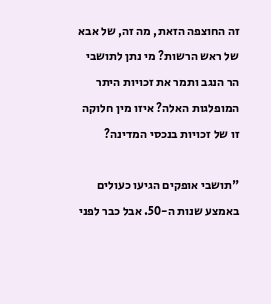זה החוצפה הזאת, מה זה, של אבא של ראש הרשות? מי נתן לתושבי הר הנגב ותמר את זכויות היתר המופלגות האלה? איזו מין חלוקה זו של זכויות בנכסי המדינה?

"תושבי אופקים הגיעו כעולים באמצע שנות ה-50. אבל כבר לפני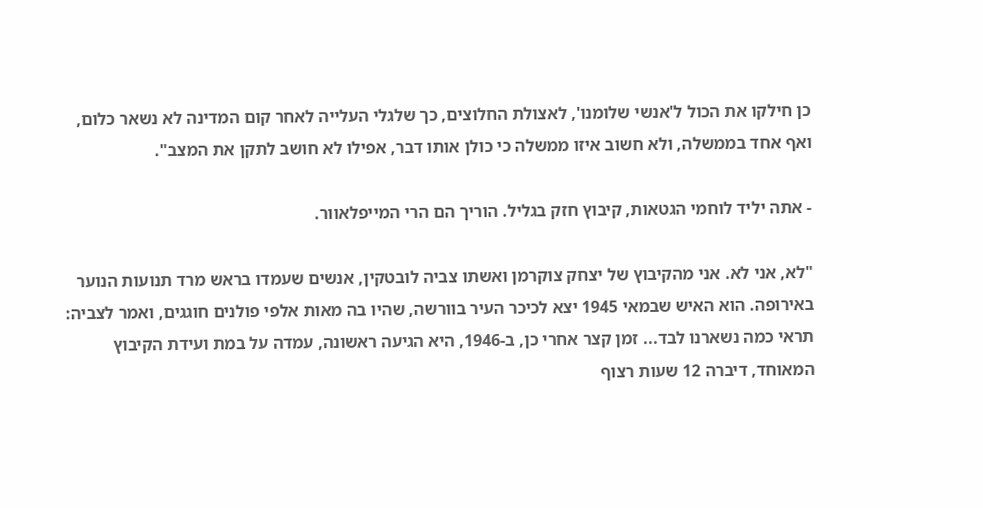כן חילקו את הכול ל'אנשי שלומנו', לאצולת החלוצים, כך שלגלי העלייה לאחר קום המדינה לא נשאר כלום, ואף אחד בממשלה, ולא חשוב איזו ממשלה כי כולן אותו דבר, אפילו לא חושב לתקן את המצב".

- אתה יליד לוחמי הגטאות, קיבוץ חזק בגליל. הוריך הם הרי המייפלאוור.

"לא, אני לא. אני מהקיבוץ של יצחק צוקרמן ואשתו צביה לובטקין, אנשים שעמדו בראש מרד תנועות הנוער באירופה. הוא האיש שבמאי 1945 יצא לכיכר העיר בוורשה, שהיו בה מאות אלפי פולנים חוגגים, ואמר לצביה: תראי כמה נשארנו לבד... זמן קצר אחרי כן, ב-1946, היא הגיעה ראשונה, עמדה על במת ועידת הקיבוץ המאוחד, דיברה 12 שעות רצוף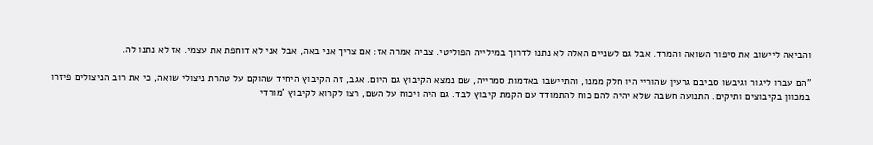והביאה ליישוב את סיפור השואה והמרד. אבל גם לשניים האלה לא נתנו לדרוך במילייה הפוליטי. צביה אמרה אז: אם צריך אני באה, אבל אני לא דוחפת את עצמי. אז לא נתנו לה.

"הם עברו ליגור וגיבשו סביבם גרעין שהוריי היו חלק ממנו, והתיישבו באדמות סמרייה, שם נמצא הקיבוץ גם היום. אגב, זה הקיבוץ היחיד שהוקם על טהרת ניצולי שואה, כי את רוב הניצולים פיזרו במכוון בקיבוצים ותיקים. התנועה חשבה שלא יהיה להם כוח להתמודד עם הקמת קיבוץ לבד. גם היה ויכוח על השם, רצו לקרוא לקיבוץ 'מורדי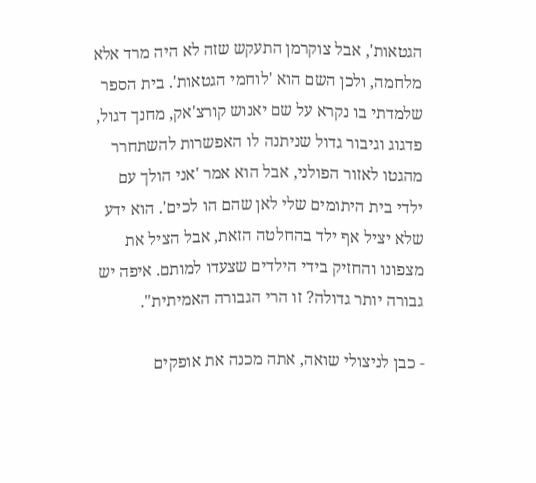הגטאות', אבל צוקרמן התעקש שזה לא היה מרד אלא מלחמה, ולכן השם הוא 'לוחמי הגטאות'. בית הספר שלמדתי בו נקרא על שם יאנוש קורצ'אק, מחנך דגול, פדגוג וגיבור גדול שניתנה לו האפשרות להשתחרר מהגטו לאזור הפולני, אבל הוא אמר 'אני הולך עם ילדי בית היתומים שלי לאן שהם הו לכים'. הוא ידע שלא יציל אף ילד בהחלטה הזאת, אבל הציל את מצפונו והחזיק בידי הילדים שצעדו למותם. איפה יש גבורה יותר גדולה? זו הרי הגבורה האמיתית".

- כבן לניצולי שואה, אתה מכנה את אופקים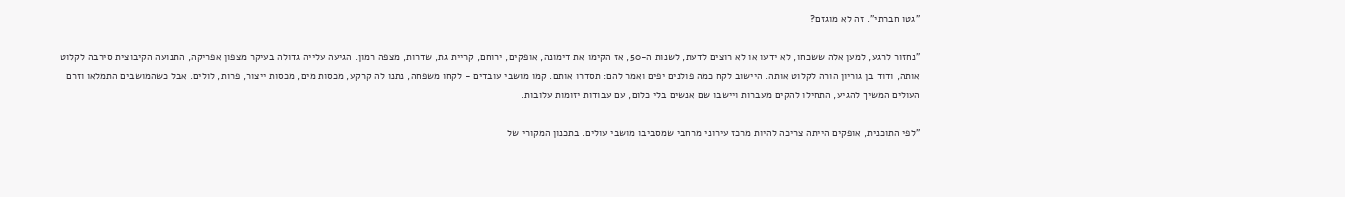"גטו חברתי". זה לא מוגזם?

"נחזור לרגע, למען אלה ששכחו, לא ידעו או לא רוצים לדעת, לשנות ה-50, אז הקימו את דימונה, אופקים, ירוחם, קריית גת, שדרות, מצפה רמון. הגיעה עלייה גדולה בעיקר מצפון אפריקה, התנועה הקיבוצית סירבה לקלוט אותה, ודוד בן גוריון הורה לקלוט אותה. היישוב לקח כמה פולנים יפים ואמר להם: תסדרו אותם. קמו מושבי עובדים - לקחו משפחה, נתנו לה קרקע, מכסות מים, מכסות ייצור, פרות, לולים. אבל כשהמושבים התמלאו וזרם העולים המשיך להגיע, התחילו להקים מעברות ויישבו שם אנשים בלי כלום, עם עבודות יזומות עלובות.

"לפי התוכנית, אופקים הייתה צריכה להיות מרכז עירוני מרחבי שמסביבו מושבי עולים. בתכנון המקורי של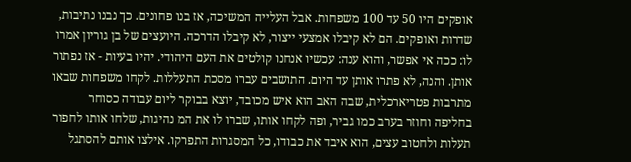אופקים היו 50 עד 100 משפחות. אבל העלייה המשיכה, אז בנו פחונים. כך נבנו נתיבות, שדרות ואופקים. הם לא קיבלו אמצעי ייצור, לא קיבלו הדרכה. היועצים של בן גוריון אמרו לו: ככה אי אפשר, והוא ענה: עכשיו אנחנו קולטים את העם היהודי. יהיו בעיות - אז נפתור אותן. והנה, לא פתרו אותן עד היום. התושבים עברו מסכת התעללות. לקחו משפחות שבאו מתרבות פטריארכלית, שבה האב הוא איש מכובד, יוצא בבוקר ליום עבודה כסוחר בחליפה וחוזר בערב כמו גביר, ופה לקחו אותו, שברו לו את המ נהיגות, שלחו אותו לחפור תעלות ולחטוב עצים, הוא איבד את כבודו, כל המסגרות התפרקו. אילצו אותם להסתגל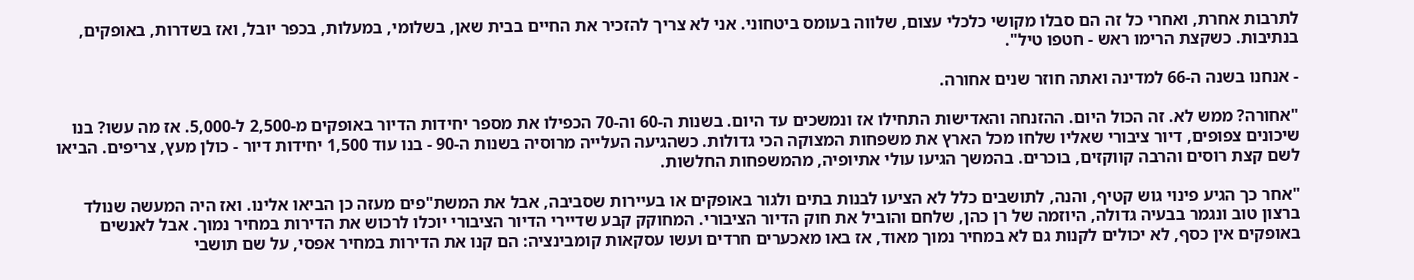לתרבות אחרת, ואחרי כל זה הם סבלו מקושי כלכלי עצום, שלווה בעומס ביטחוני. אני לא צריך להזכיר את החיים בבית שאן, בשלומי, במעלות, בכפר יובל, ואז בשדרות, באופקים, בנתיבות. כשקצת הרימו ראש - חטפו טיל".

- אנחנו בשנה ה-66 למדינה ואתה חוזר שנים אחורה.

"אחורה? ממש לא. זה הכול היום. ההזנחה והאדישות התחילו אז ונמשכים עד היום. בשנות ה-60 וה-70 הכפילו את מספר יחידות הדיור באופקים מ-2,500 ל-5,000. אז מה עשו? בנו שיכונים צפופים, דיור ציבורי שאליו שלחו מכל הארץ את משפחות המצוקה הכי גדולות. כשהגיעה העלייה מרוסיה בשנות ה-90 - בנו עוד 1,500 יחידות דיור - כולן מעץ, צריפים. הביאו לשם קצת רוסים והרבה קווקזים, בוכרים. בהמשך הגיעו עולי אתיופיה, מהמשפחות החלשות.

"אחר כך הגיע פינוי גוש קטיף, והנה, לתושבים כלל לא הציעו לבנות בתים ולגור באופקים או בעיירות שסביבה, אבל את המשת"פים מעזה כן הביאו אלינו. ואז היה המעשה שנולד ברצון טוב ונגמר בבעיה גדולה, היוזמה של רן כהן, שלחם והוביל את חוק הדיור הציבורי. המחוקק קבע שדיירי הדיור הציבורי יוכלו לרכוש את הדירות במחיר נמוך. אבל לאנשים באופקים אין כסף, לא יכולים לקנות גם לא במחיר נמוך מאוד, אז באו מאכערים חרדים ועשו עסקאות קומבינציה: הם קנו את הדירות במחיר אפסי, על שם תושבי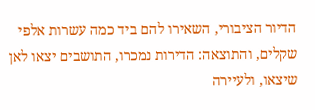הדיור הציבורי, השאירו להם ביד כמה עשרות אלפי שקלים, והתוצאה: הדירות נמכרו, התושבים יצאו לאן שיצאו, ולעיירה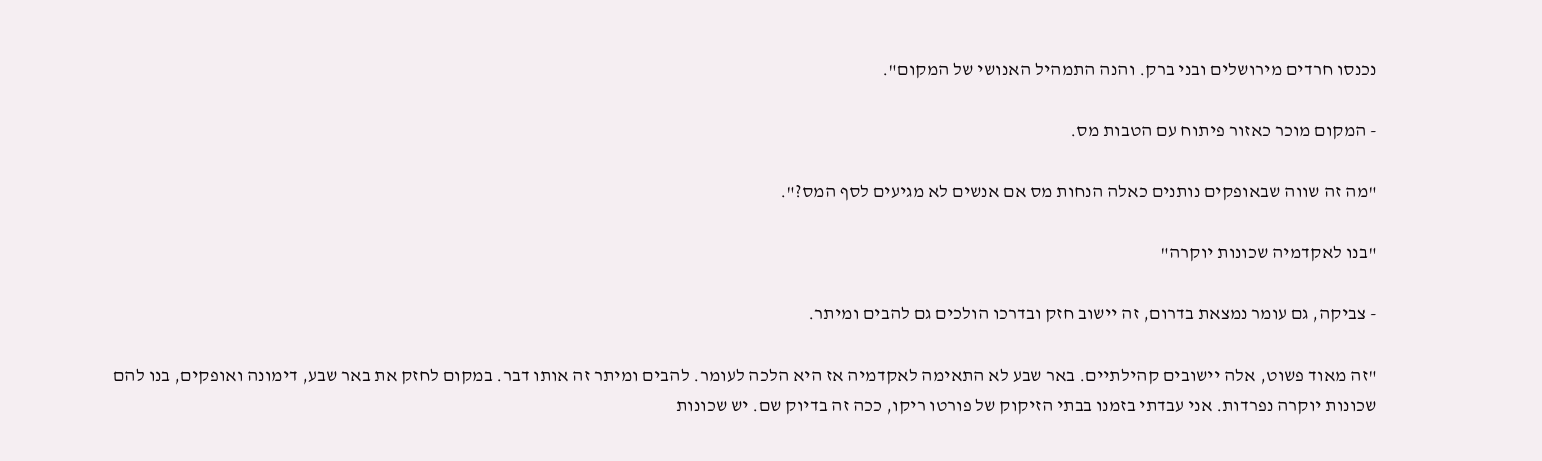נכנסו חרדים מירושלים ובני ברק. והנה התמהיל האנושי של המקום".

- המקום מוכר כאזור פיתוח עם הטבות מס.

"מה זה שווה שבאופקים נותנים כאלה הנחות מס אם אנשים לא מגיעים לסף המס?".

"בנו לאקדמיה שכונות יוקרה"

- צביקה, גם עומר נמצאת בדרום, זה יישוב חזק ובדרכו הולכים גם להבים ומיתר.

"זה מאוד פשוט, אלה יישובים קהילתיים. באר שבע לא התאימה לאקדמיה אז היא הלכה לעומר. להבים ומיתר זה אותו דבר. במקום לחזק את באר שבע, דימונה ואופקים, בנו להם שכונות יוקרה נפרדות. אני עבדתי בזמנו בבתי הזיקוק של פורטו ריקו, ככה זה בדיוק שם. יש שכונות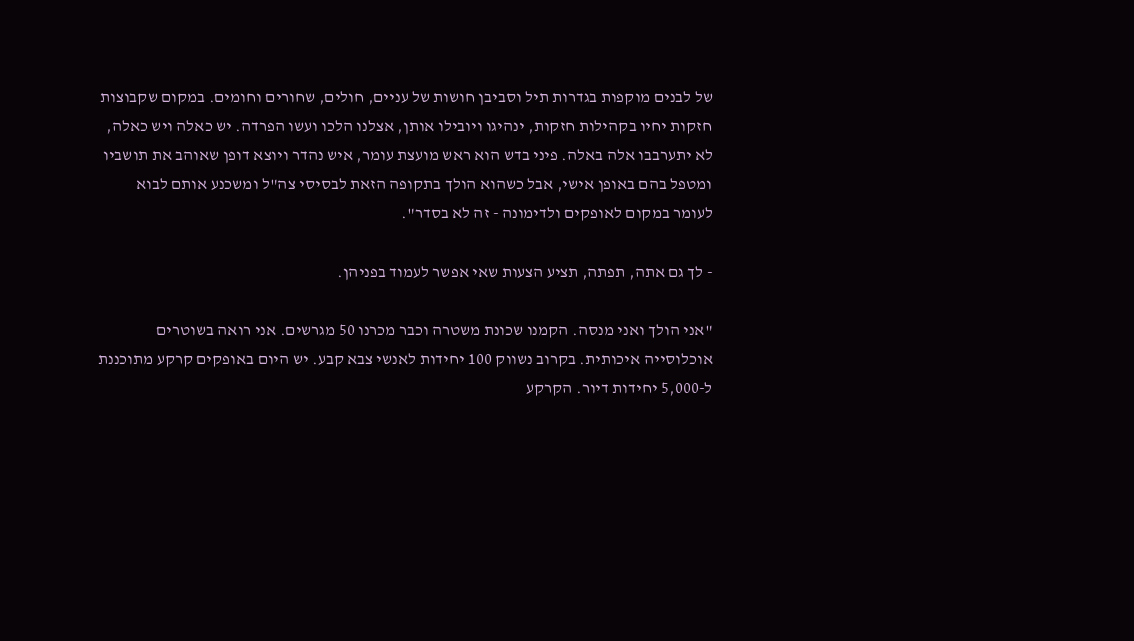של לבנים מוקפות בגדרות תיל וסביבן חושות של עניים, חולים, שחורים וחומים. במקום שקבוצות חזקות יחיו בקהילות חזקות, ינהיגו ויובילו אותן, אצלנו הלכו ועשו הפרדה. יש כאלה ויש כאלה, לא יתערבבו אלה באלה. פיני בדש הוא ראש מועצת עומר, איש נהדר ויוצא דופן שאוהב את תושביו ומטפל בהם באופן אישי, אבל כשהוא הולך בתקופה הזאת לבסיסי צה"ל ומשכנע אותם לבוא לעומר במקום לאופקים ולדימונה - זה לא בסדר".

- לך גם אתה, תפתה, תציע הצעות שאי אפשר לעמוד בפניהן.

"אני הולך ואני מנסה. הקמנו שכונת משטרה וכבר מכרנו 50 מגרשים. אני רואה בשוטרים אוכלוסייה איכותית. בקרוב נשווק 100 יחידות לאנשי צבא קבע. יש היום באופקים קרקע מתוכננת ל-5,000 יחידות דיור. הקרקע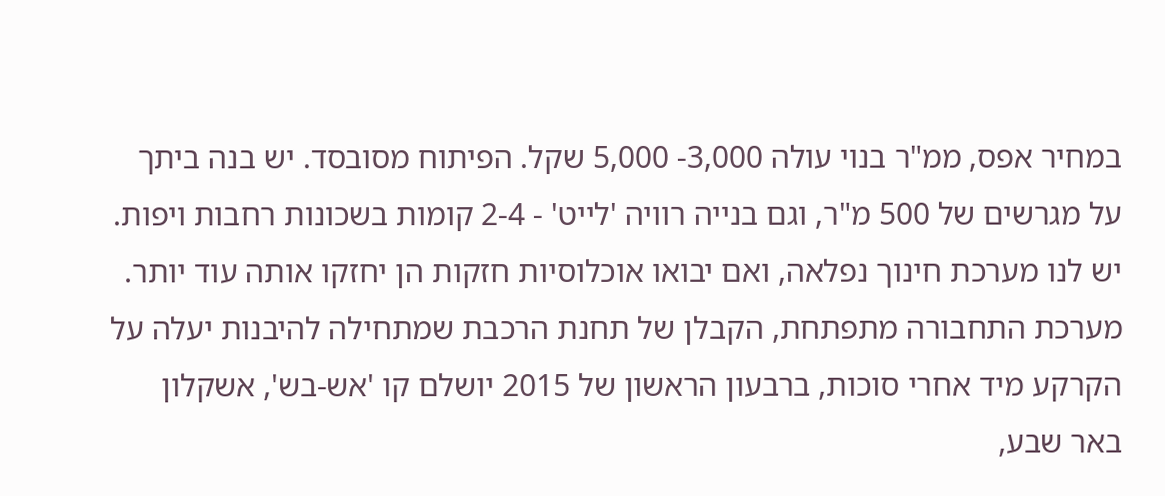במחיר אפס, ממ"ר בנוי עולה 3,000- 5,000 שקל. הפיתוח מסובסד. יש בנה ביתך על מגרשים של 500 מ"ר, וגם בנייה רוויה 'לייט' - 2-4 קומות בשכונות רחבות ויפות. יש לנו מערכת חינוך נפלאה, ואם יבואו אוכלוסיות חזקות הן יחזקו אותה עוד יותר. מערכת התחבורה מתפתחת, הקבלן של תחנת הרכבת שמתחילה להיבנות יעלה על הקרקע מיד אחרי סוכות, ברבעון הראשון של 2015 יושלם קו 'אש-בש', אשקלון באר שבע,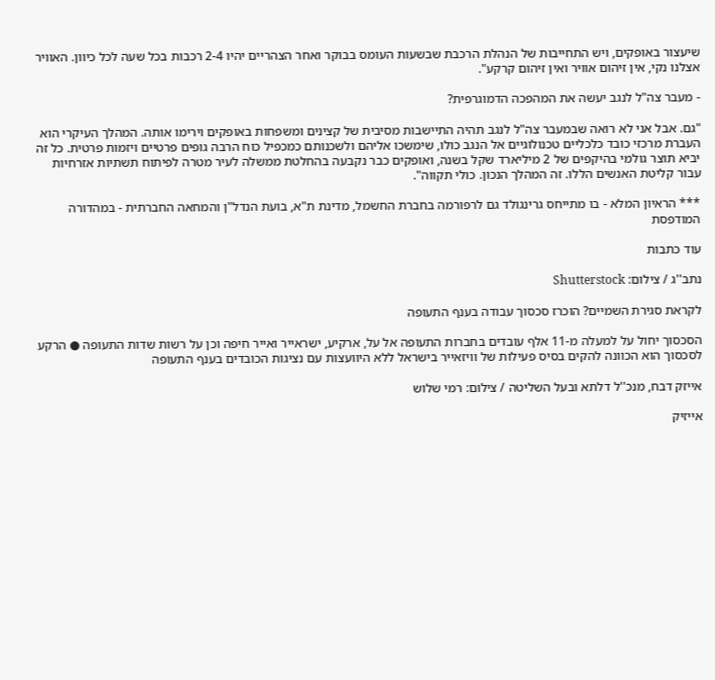שיעצור באופקים, ויש התחייבות של הנהלת הרכבת שבשעות העומס בבוקר ואחר הצהריים יהיו 2-4 רכבות בכל שעה לכל כיוון. האוויר אצלנו נקי, אין זיהום אוויר ואין זיהום קרקע".

- מעבר צה"ל לנגב יעשה את המהפכה הדמוגרפית?

"גם. אבל אני לא רואה שבמעבר צה"ל לנגב תהיה התיישבות מסיבית של קצינים ומשפחות באופקים וירימו אותה. המהלך העיקרי הוא העברת מרכזי כובד כלכליים טכנולוגיים אל הנגב כולו, שימשכו אליהם ולשכנותם כמכפיל כוח הרבה גופים פרטיים ויזמות פרטית. כל זה יביא תוצר גולמי בהיקפים של 2 מיליארד שקל בשנה, ואופקים כבר נקבעה בהחלטת ממשלה לעיר מטרה לפיתוח תשתיות אזרחיות עבור קליטת האנשים הללו. זה המהלך הנכון. כולי תקווה".

*** הראיון המלא - בו מתייחס גרינגולד גם לרפורמה בחברת החשמל, מדינת ת"א, בועת הנדל"ן והמחאה החברתית - במהדורה המודפסת

עוד כתבות

נתב''ג / צילום: Shutterstock

לקראת סגירת השמיים? הוכרז סכסוך עבודה בענף התעופה

הסכסוך יחול על למעלה מ-11 אלף עובדים בחברות התעופה אל על, ארקיע, ישראייר ואייר חיפה וכן על רשות שדות התעופה ● הרקע לסכסוך הוא הכוונה להקים בסיס פעילות של וויזאייר בישראל ללא היוועצות עם נציגות הכובדים בענף התעופה

אייזק דבח, מנכ''ל דלתא ובעל השליטה / צילום: רמי שלוש

אייזיק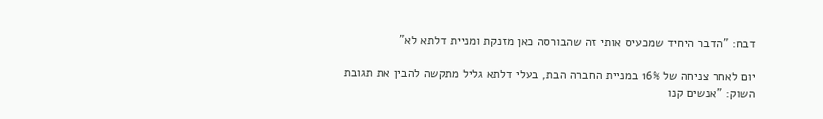דבח: "הדבר היחיד שמכעיס אותי זה שהבורסה כאן מזנקת ומניית דלתא לא"

יום לאחר צניחה של 16% במניית החברה הבת, בעלי דלתא גליל מתקשה להבין את תגובת השוק: "אנשים קנו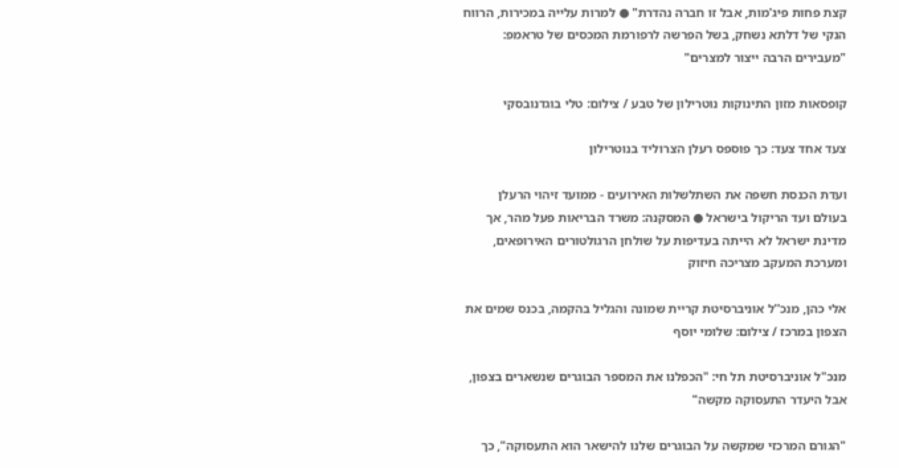קצת פחות פיג'מות, אבל זו חברה נהדרת" ● למרות עלייה במכירות, הרווח הנקי של דלתא נשחק, בשל הפרשה לרפורמת המכסים של טראמפ: "מעבירים הרבה ייצור למצרים"

קופסאות מזון התינוקות נוטרילון של טבע / צילום: טלי בוגדנובסקי

צעד אחד צעד: כך פוספס רעלן הצרוליד בנוטרילון

ועדת הכנסת חשפה את השתלשלות האירועים - ממועד זיהוי הרעלן בעולם ועד הריקול בישראל ● המסקנה: משרד הבריאות פעל מהר, אך מדינת ישראל לא הייתה בעדיפות על שולחן הרגולטורים האירופאים, ומערכת המעקב מצריכה חיזוק

אלי כהן, מנכ''ל אוניברסיטת קריית שמונה והגליל בהקמה, בכנס שמים את הצפון במרכז / צילום: שלומי יוסף

מנכ"ל אוניברסיטת תל חי: "הכפלנו את המספר הבוגרים שנשארים בצפון, אבל היעדר התעסוקה מקשה"

"הגורם המרכזי שמקשה על הבוגרים שלנו להישאר הוא התעסוקה", כך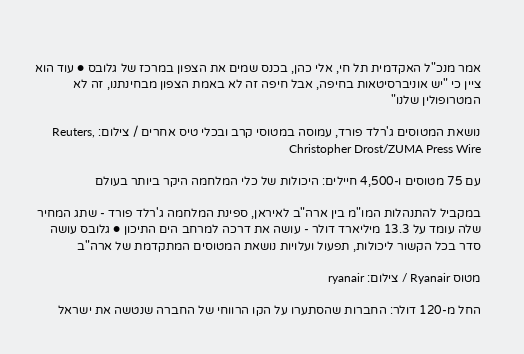אמר מנכ"ל האקדמית תל חי, אלי כהן, בכנס שמים את הצפון במרכז של גלובס ● עוד הוא ציין כי "יש אוניברסיטאות בחיפה, אבל חיפה זה לא באמת הצפון מבחינתנו, זה לא המטרופולין שלנו"

נושאת המטוסים ג'רלד פורד, עמוסה במטוסי קרב ובכלי טיס אחרים / צילום: Reuters, Christopher Drost/ZUMA Press Wire

עם 75 מטוסים ו-4,500 חיילים: היכולות של כלי המלחמה היקר ביותר בעולם

במקביל להתנהלות המו"מ בין ארה"ב לאיראן, ספינת המלחמה ג'רלד פורד - שתג המחיר שלה עומד על 13.3 מיליארד דולר - עושה את דרכה למרחב הים התיכון ● גלובס עושה סדר בכל הקשור ליכולות, תפעול ועלויות נושאת המטוסים המתקדמת של ארה"ב

מטוס Ryanair / צילום: ryanair

החל מ-120 דולר: החברות שהסתערו על הקו הרווחי של החברה שנטשה את ישראל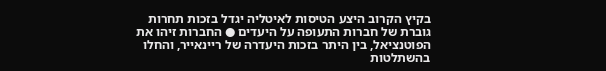בקיץ הקרוב היצע הטיסות לאיטליה יגדל בזכות תחרות גוברת של חברות התעופה על היעדים ● החברות זיהו את הפוטנציאל, בין היתר בזכות היעדרה של ריינאייר, והחלו בהשתלטות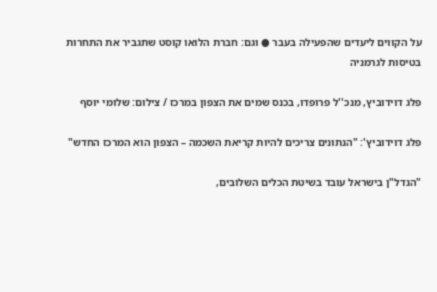על הקווים ליעדים שהפעילה בעבר ● וגם: חברת הלואו קוסט שתגביר את התחרות בטיסות לגרמניה

פלג דוידוביץ, מנכ''ל פרופדו, בכנס שמים את הצפון במרכז / צילום: שלומי יוסף

פלג דוידוביץ': "הנתונים צריכים להיות קריאת השכמה – הצפון הוא המרכז החדש"

"הנדל"ן בישראל עובד בשיטת הכלים השלובים,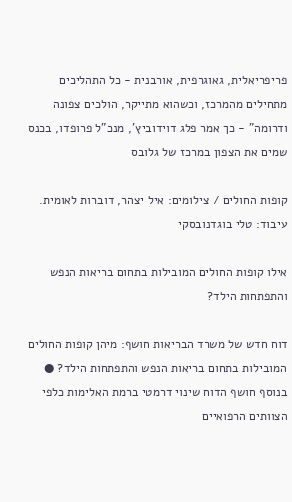פריפריאלית, גאוגרפית, אורבנית - כל התהליכים מתחילים מהמרכז, וכשהוא מתייקר, הולכים צפונה ודרומה" - כך אמר פלג דוידוביץ', מנכ"ל פרופדו, בכנס שמים את הצפון במרכז של גלובס

קופות החולים / צילומים: איל יצהר, דוברות לאומית. עיבוד: טלי בוגדנובסקי

אילו קופות החולים המובילות בתחום בריאות הנפש והתפתחות הילד?

דוח חדש של משרד הבריאות חושף: מיהן קופות החולים המובילות בתחום בריאות הנפש והתפתחות הילד? ● בנוסף חושף הדוח שינוי דרמטי ברמת האלימות כלפי הצוותים הרפואיים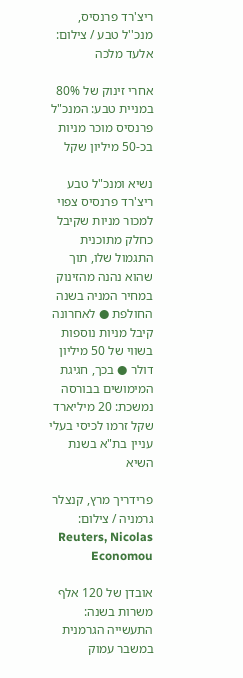ריצ'רד פרנסיס, מנכ''ל טבע / צילום: אלעד מלכה

אחרי זינוק של 80% במניית טבע: המנכ"ל פרנסיס מוכר מניות בכ-50 מיליון שקל

נשיא ומנכ"ל טבע ריצ'רד פרנסיס צפוי למכור מניות שקיבל כחלק מתוכנית התגמול שלו, תוך שהוא נהנה מהזינוק במחיר המניה בשנה החולפת ● לאחרונה קיבל מניות נוספות בשווי של 50 מיליון דולר ● בכך, חגיגת המימושים בבורסה נמשכת: 20 מיליארד שקל זרמו לכיסי בעלי עניין בת"א בשנת השיא

פרידריך מרץ, קנצלר גרמניה / צילום: Reuters, Nicolas Economou

אובדן של 120 אלף משרות בשנה: התעשייה הגרמנית במשבר עמוק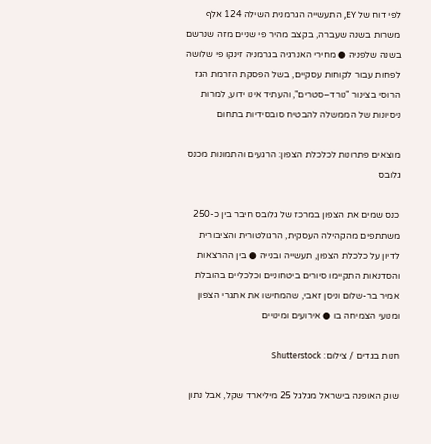לפי דוח של EY, התעשייה הגרמנית השילה 124 אלף משרות בשנה שעברה, בקצב מהיר פי שניים מזה שנרשם בשנה שלפניה ● מחירי האנרגיה בגרמניה זינקו פי שלושה לפחות עבור לקוחות עסקיים, בשל הפסקת הזרמת הגז הרוסי בצינור "נורד–סטרים", והעתיד אינו ידוע, למרות ניסיונות של הממשלה להבטיח סובסידיות בתחום

מוצאים פתרונות לכלכלת הצפון: הרגעים והתמונות מכנס גלובס

כנס שמים את הצפון במרכז של גלובס חיבר בין כ-250 משתתפים מהקהילה העסקית, הרגולטורית והציבורית לדיון על כלכלת הצפון, תעשייה ובנייה ● בין ההרצאות והסדנאות התקיימו סיורים ביטחוניים וכלכליים בהובלת אמיר בר-שלום וניסן זאבי, שהמחישו את אתגרי הצפון ומנועי הצמיחה בו ● אירועים ומינויים

חנות בגדים / צילום: Shutterstock

שוק האופנה בישראל מגלגל 25 מיליארד שקל, אבל נתון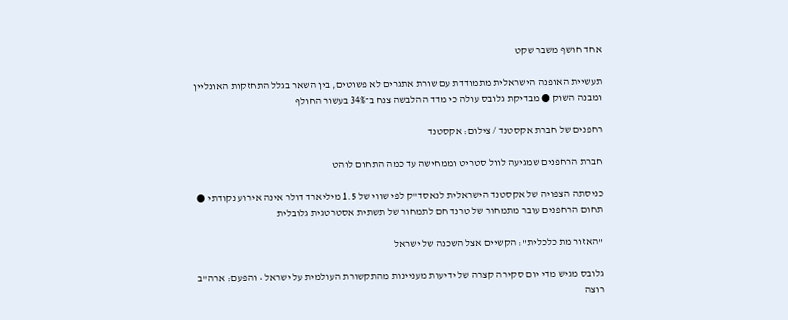אחד חושף משבר שקט

תעשיית האופנה הישראלית מתמודדת עם שורת אתגרים לא פשוטים, בין השאר בגלל התחזקות האונליין ומבנה השוק ● מבדיקת גלובס עולה כי מדד ההלבשה צנח ב־34% בעשור החולף

רחפנים של חברת אקסטנד / צילום: אקסטנד

חברת הרחפנים שמגיעה לוול סטריט וממחישה עד כמה התחום לוהט

כניסתה הצפויה של אקסטנד הישראלית לנאסד"ק לפי שווי של 1.5 מיליארד דולר אינה אירוע נקודתי ● תחום הרחפנים עובר מתמחור של טרנד חם לתמחור של תשתית אסטרטגית גלובלית

"האזור מת כלכלית": הקשיים אצל השכנה של ישראל

גלובס מגיש מדי יום סקירה קצרה של ידיעות מעניינות מהתקשורת העולמית על ישראל • והפעם: ארה"ב רוצה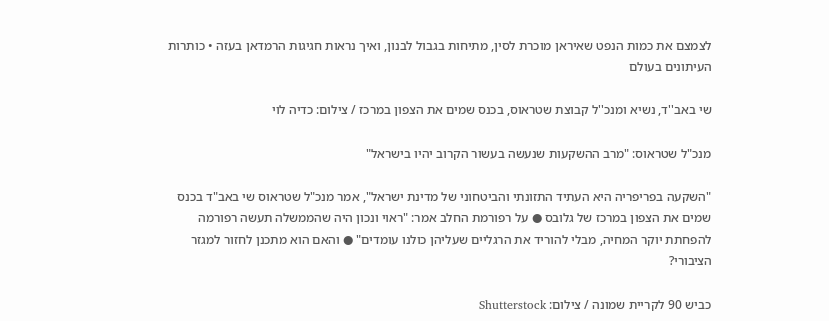לצמצם את כמות הנפט שאיראן מוכרת לסין, מתיחות בגבול לבנון, ואיך נראות חגיגות הרמדאן בעזה • כותרות העיתונים בעולם

שי באב''ד, נשיא ומנכ''ל קבוצת שטראוס, בכנס שמים את הצפון במרכז / צילום: כדיה לוי

מנכ"ל שטראוס: "מרב ההשקעות שנעשה בעשור הקרוב יהיו בישראל"

"השקעה בפריפריה היא העתיד התזונתי והביטחוני של מדינת ישראל", אמר מנכ"ל שטראוס שי באב"ד בכנס שמים את הצפון במרכז של גלובס ● על רפורמת החלב אמר: "ראוי ונכון היה שהממשלה תעשה רפורמה להפחתת יוקר המחיה, מבלי להוריד את הרגליים שעליהן כולנו עומדים" ● והאם הוא מתכנן לחזור למגזר הציבורי?

כביש 90 לקריית שמונה / צילום: Shutterstock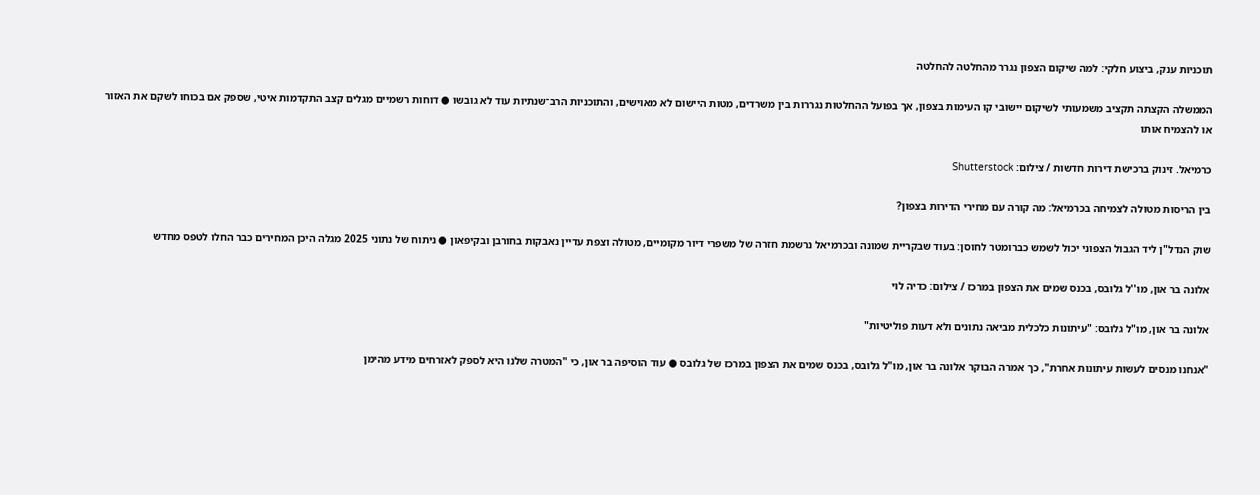תוכניות ענק, ביצוע חלקי: למה שיקום הצפון נגרר מהחלטה להחלטה

הממשלה הקצתה תקציב משמעותי לשיקום יישובי קו העימות בצפון, אך בפועל ההחלטות נגררות בין משרדים, מטות היישום לא מאוישים, והתוכניות הרב־שנתיות עוד לא גובשו ● דוחות רשמיים מגלים קצב התקדמות איטי, שספק אם בכוחו לשקם את האזור או להצמיח אותו

כרמיאל. זינוק ברכישת דירות חדשות / צילום: Shutterstock

בין הריסות מטולה לצמיחה בכרמיאל: מה קורה עם מחירי הדירות בצפון?

שוק הנדל"ן ליד הגבול הצפוני יכול לשמש כברומטר לחוסן: בעוד שבקריית שמונה ובכרמיאל נרשמת חזרה של משפרי דיור מקומיים, מטולה וצפת עדיין נאבקות בחורבן ובקיפאון ● ניתוח של נתוני 2025 מגלה היכן המחירים כבר החלו לטפס מחדש

אלונה בר און, מו''ל גלובס, בכנס שמים את הצפון במרכז / צילום: כדיה לוי

אלונה בר און, מו"ל גלובס: "עיתונות כלכלית מביאה נתונים ולא דעות פוליטיות"

"אנחנו מנסים לעשות עיתונות אחרת", כך אמרה הבוקר אלונה בר און, מו"ל גלובס, בכנס שמים את הצפון במרכז של גלובס ● עוד הוסיפה בר און, כי "המטרה שלנו היא לספק לאזרחים מידע מהימן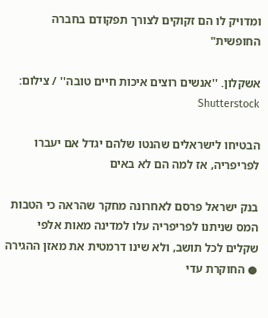ומדויק לו הם זקוקים לצורך תפקודם בחברה החופשית"

אשקלון. ''אנשים רוצים איכות חיים טובה'' / צילום: Shutterstock

הבטיחו לישראלים שהנטו שלהם יגדל אם יעברו לפריפריה, אז למה הם לא באים

בנק ישראל פרסם לאחרונה מחקר שהראה כי הטבות המס שניתנו לפריפריה עלו למדינה מאות אלפי שקלים לכל תושב, ולא שינו דרמטית את מאזן ההגירה ● החוקרת עדי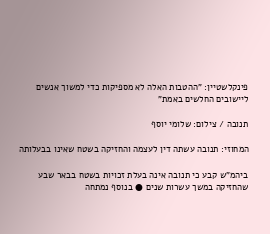פינקלשטיין: "ההטבות האלה לא מספיקות כדי למשוך אנשים ליישובים החלשים באמת"

תנובה / צילום: שלומי יוסף

המחוזי: תנובה עשתה דין לעצמה והחזיקה בשטח שאינו בבעלותה

ביהמ"ש קבע כי תנובה אינה בעלת זכויות בשטח בבאר שבע שהחזיקה במשך עשרות שנים ● בנוסף נמתחה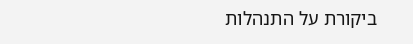ביקורת על התנהלות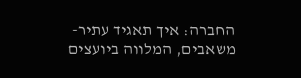החברה: איך תאגיד עתיר-משאבים, המלווה ביועצים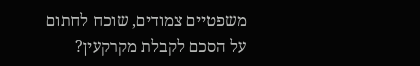משפטיים צמודים, שוכח לחתום על הסכם לקבלת מקרקעין?